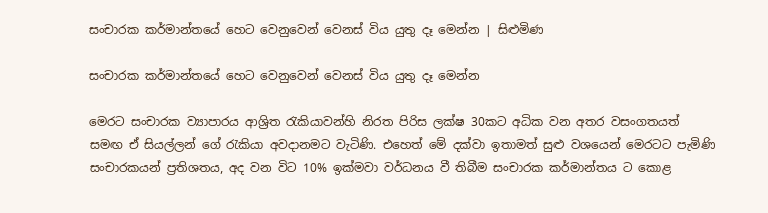සංචාරක කර්මාන්තයේ හෙට වෙනුවෙන් වෙනස් විය යුතු දෑ මෙන්න | සිළුමිණ

සංචාරක කර්මාන්තයේ හෙට වෙනුවෙන් වෙනස් විය යුතු දෑ මෙන්න

මෙරට සංචාරක ව්‍යාපාරය ආශ්‍රිත රැකියාවන්හි නිරත පිරිස ලක්ෂ 30කට අධික වන අතර වසංගතයත් සමඟ ඒ සියල්ලන් ගේ රැකියා අවදානමට වැටිණි. එහෙත් මේ දක්වා ඉතාමත් සුළු වශයෙන් මෙරටට පැමිණි සංචාරකයන් ප්‍රතිශතය, අද වන විට 10% ඉක්මවා වර්ධනය වී තිබීම සංචාරක කර්මාන්තය ට කොළ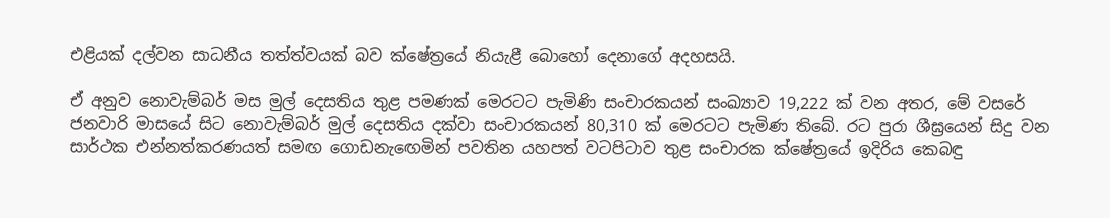එළියක් දල්වන සාධනීය තත්ත්වයක් බව ක්ෂේත්‍රයේ නියැළී බොහෝ දෙනාගේ අදහසයි.

ඒ අනුව නොවැම්බර් මස මුල් දෙසතිය තුළ පමණක් මෙරටට පැමිණි සංචාරකයන් සංඛ්‍යාව 19,222 ක් වන අතර, මේ වසරේ ජනවාරි මාසයේ සිට නොවැම්බර් මුල් දෙසතිය දක්වා සංචාරකයන් 80,310 ක් මෙරටට පැමිණ තිබේ. රට පුරා ශීඝ්‍රයෙන් සිදු වන සාර්ථක එන්නත්කරණයත් සමඟ ගොඩනැඟෙමින් පවතින යහපත් වටපිටාව තුළ සංචාරක ක්ෂේත්‍රයේ ඉදිරිය කෙබඳු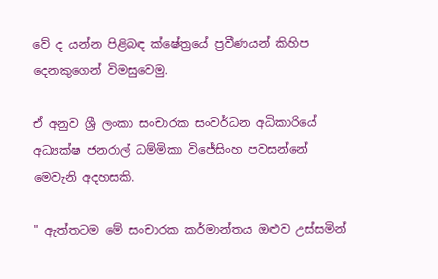වේ ද යන්න පිළිබඳ ක්ෂේත්‍රයේ ප්‍රවීණයන් කිහිප දෙනකුගෙන් විමසුවෙමු.

ඒ අනුව ශ්‍රී ලංකා සංචාරක සංවර්ධන අධිකාරියේ අධ්‍යක්ෂ ජනරාල් ධම්මිකා විජේසිංහ පවසන්නේ මෙවැනි අදහසකි.

" ඇත්තටම මේ සංචාරක කර්මාන්තය ඔළුව උස්සමින්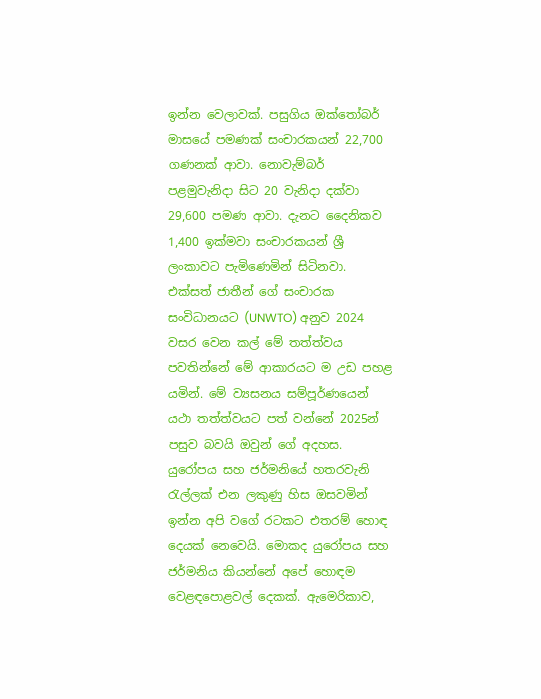ඉන්න වෙලාවක්. පසුගිය ඔක්තෝබර් මාසයේ පමණක් සංචාරකයන් 22,700 ගණනක් ආවා. නොවැම්බර් පළමුවැනිදා සිට 20 වැනිදා දක්වා 29,600 පමණ ආවා. දැනට දෛනිකව 1,400 ඉක්මවා සංචාරකයන් ශ්‍රී ලංකාවට පැමිණෙමින් සිටිනවා. එක්සත් ජාතීන් ගේ සංචාරක සංවිධානයට (UNWTO) අනුව 2024 වසර වෙන කල් මේ තත්ත්වය පවතින්නේ මේ ආකාරයට ම උඩ පහළ යමින්. මේ ව්‍යසනය සම්පූර්ණයෙන් යථා තත්ත්වයට පත් වන්නේ 2025න් පසුව බවයි ඔවුන් ගේ අදහස. යුරෝපය සහ ජර්මනියේ හතරවැනි රැල්ලක් එන ලකුණු හිස ඔසවමින් ඉන්න අපි වගේ රටකට එතරම් හොඳ දෙයක් නෙවෙයි. මොකද යුරෝපය සහ ජර්මනිය කියන්නේ අපේ හොඳම වෙළඳපොළවල් දෙකක්. ඇමෙරිකාව,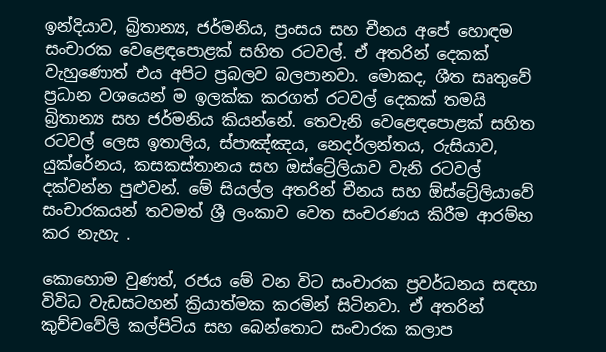ඉන්දියාව, බ්‍රිතාන්‍ය, ජර්මනිය, ප්‍රංසය සහ චීනය අපේ හොඳම සංචාරක වෙළෙඳපොළක් සහිත රටවල්. ඒ අතරින් දෙකක් වැහුණොත් එය අපිට ප්‍රබලව බලපානවා. මොකද, ශීත සෘතුවේ ප්‍රධාන වශයෙන් ම ඉලක්ක කරගත් රටවල් දෙකක් තමයි බ්‍රිතාන්‍ය සහ ජර්මනිය කියන්නේ. තෙවැනි වෙළෙඳපොළක් සහිත රටවල් ලෙස ඉතාලිය, ස්පාඤ්ඤය, නෙදර්ලන්තය, රුසියාව, යුක්රේනය, කසකස්තානය සහ ඔස්ට්‍රේලියාව වැනි රටවල් දක්වන්න පුළුවන්. මේ සියල්ල අතරින් චීනය සහ ඕස්ට්‍රේලියාවේ සංචාරකයන් තවමත් ශ්‍රී ලංකාව වෙත සංචරණය කිරීම ආරම්භ කර නැහැ .

කොහොම වුණත්, රජය මේ වන විට සංචාරක ප්‍රවර්ධනය සඳහා විවිධ වැඩසටහන් ක්‍රියාත්මක කරමින් සිටිනවා. ඒ අතරින් කුච්චවේලි කල්පිටිය සහ බෙන්තොට සංචාරක කලාප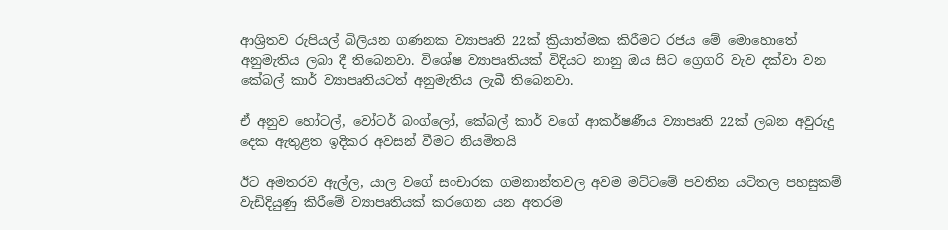ආශ්‍රිතව රුපියල් බිලියන ගණනක ව්‍යාපෘති 22ක් ක්‍රියාත්මක කිරීමට රජය මේ මොහොතේ අනුමැතිය ලබා දී තිබෙනවා. විශේෂ ව්‍යාපෘතියක් විදියට නානු ඔය සිට ග්‍රෙගරි වැව දක්වා වන කේබල් කාර් ව්‍යාපෘතියටත් අනුමැතිය ලැබී තිබෙනවා.

ඒ අනුව හෝටල්, වෝටර් බංග්ලෝ, කේබල් කාර් වගේ ආකර්ෂණීය ව්‍යාපෘති 22ක් ලබන අවුරුදු දෙක ඇතුළත ඉදිකර අවසන් වීමට නියමිතයි

ඊට අමතරව ඇල්ල, යාල වගේ සංචාරක ගමනාන්තවල අවම මට්ටමේ පවතින යටිතල පහසුකම් වැඩිදියුණු කිරීමේ ව්‍යාපෘතියක් කරගෙන යන අතරම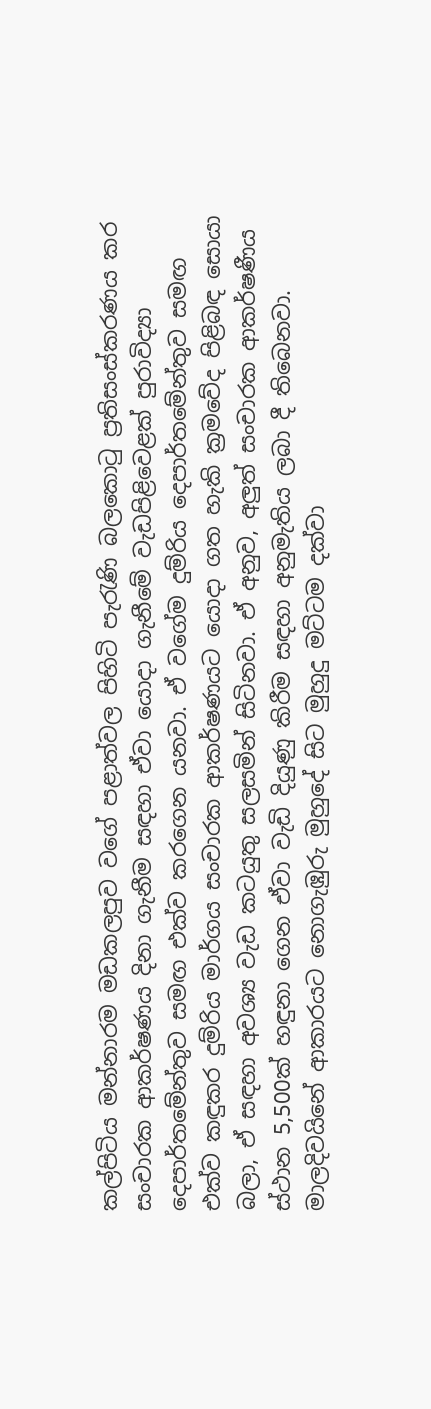කල්පිටිය මන්නාරම මඩකලපුව වගේ පළාත්වල පිහිටි පැරැණි බලකොටු ප්‍රතිසංස්කරණය කර සංචාරක ආකර්ෂණය දිනා ගැනීම සඳහා ඒවා යොදා ගැනීමේ වැඩපිළිවෙළක් පුරාවිද්‍යා දෙපාර්තමේන්තුව සමඟ එක්ව කරගෙන යනවා. ඒ වගේම දුම්රිය දෙපාර්තමේන්තුව සමඟ එක්ව කඳුකර දුම්රිය මාර්ගය සංචාරක ආකර්ෂණයට යොදා ගත හැකි ක්‍රමවේද පිළිබඳ සොයා බලා, ඒ සඳහා අවශ්‍ය වැඩ කටයුතු සලසමින් සිටිනවා. ඒ අනුව, අලුත් සංචාරක ආකර්ෂණීය ස්ථාන 5,500ක් හඳුනා ගෙන ඒවා වැඩි දියුණු කිරීම සඳහා අනුමැතිය ලබා දී තිබෙනවා. මාලදිවයිනේ ආකාරයට නොගැඹුරු මුහුදේ සිට මුහුදු මට්ටම දක්වා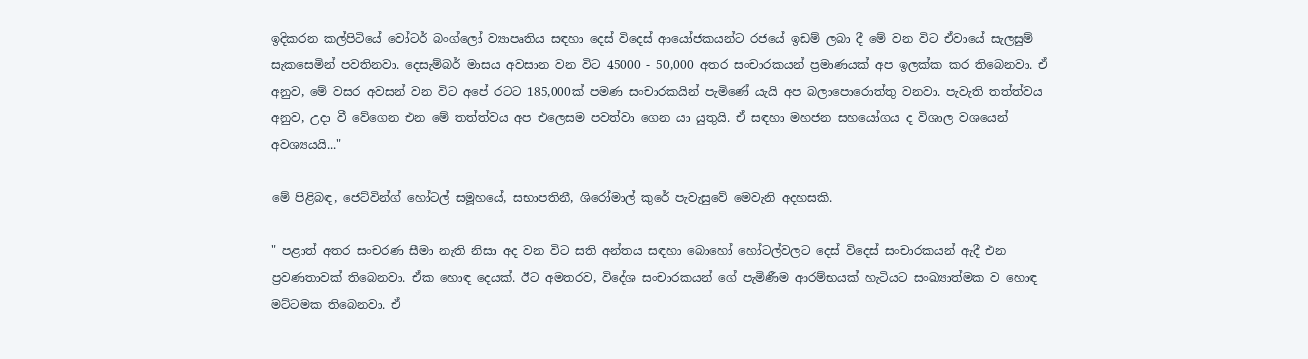ඉදිකරන කල්පිටියේ වෝටර් බංග්ලෝ ව්‍යාපෘතිය සඳහා දෙස් විදෙස් ආයෝජකයන්ට රජයේ ඉඩම් ලබා දී මේ වන විට ඒවායේ සැලසුම් සැකසෙමින් පවතිනවා. දෙසැම්බර් මාසය අවසාන වන විට 45000 - 50,000 අතර සංචාරකයන් ප්‍රමාණයක් අප ඉලක්ක කර තිබෙනවා. ඒ අනුව, මේ වසර අවසන් වන විට අපේ රටට 185,000ක් පමණ සංචාරකයින් පැමිණේ යැයි අප බලාපොරොත්තු වනවා. පැවැති තත්ත්වය අනුව, උදා වී වේගෙන එන මේ තත්ත්වය අප එලෙසම පවත්වා ගෙන යා යුතුයි. ඒ සඳහා මහජන සහයෝගය ද විශාල වශයෙන් අවශ්‍යයයි..."

මේ පිළිබඳ, ජෙට්වින්ග් හෝටල් සමූහයේ, සභාපතිනී, ශිරෝමාල් කුරේ පැවැසුවේ මෙවැනි අදහසකි.

" පළාත් අතර සංචරණ සීමා නැති නිසා අද වන විට සති අන්තය සඳහා බොහෝ හෝටල්වලට දෙස් විදෙස් සංචාරකයන් ඇදී එන ප්‍රවණතාවක් තිබෙනවා. ඒක හොඳ දෙයක්. ඊට අමතරව, විදේශ සංචාරකයන් ගේ පැමිණීම ආරම්භයක් හැටියට සංඛ්‍යාත්මක ව හොඳ මට්ටමක තිබෙනවා. ඒ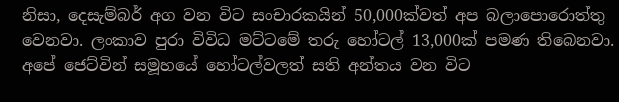නිසා, දෙසැම්බර් අග වන විට සංචාරකයින් 50,000ක්වත් අප බලාපොරොත්තු වෙනවා. ලංකාව පුරා විවිධ මට්ටමේ තරු හෝටල් 13,000ක් පමණ තිබෙනවා. අපේ ජෙට්වින් සමූහයේ හෝටල්වලත් සති අන්තය වන විට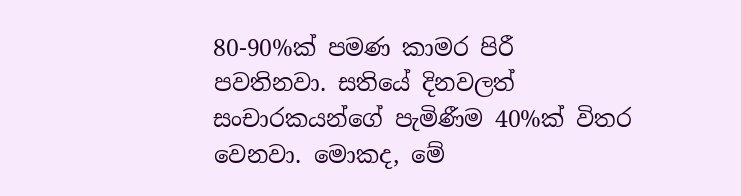80-90%ක් පමණ කාමර පිරී පවතිනවා. සතියේ දිනවලත් සංචාරකයන්ගේ පැමිණීම 40%ක් විතර වෙනවා. මොකද, මේ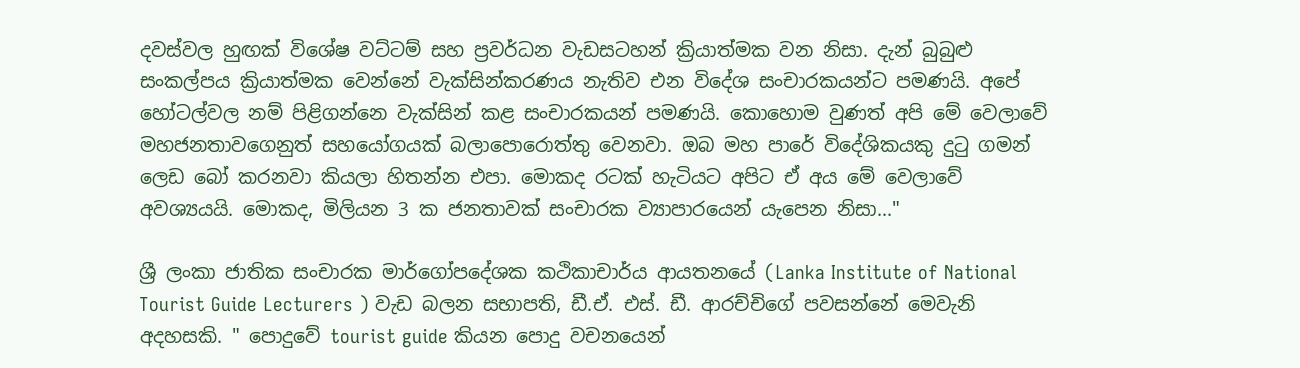දවස්වල හුඟක් විශේෂ වට්ටම් සහ ප්‍රවර්ධන වැඩසටහන් ක්‍රියාත්මක වන නිසා. දැන් බුබුළු සංකල්පය ක්‍රියාත්මක වෙන්නේ වැක්සින්කරණය නැතිව එන විදේශ සංචාරකයන්ට පමණයි. අපේ හෝටල්වල නම් පිළිගන්නෙ වැක්සින් කළ සංචාරකයන් පමණයි. කොහොම වුණත් අපි මේ වෙලාවේ මහජනතාවගෙනුත් සහයෝගයක් බලාපොරොත්තු වෙනවා. ඔබ මහ පාරේ විදේශිකයකු දුටු ගමන් ලෙඩ බෝ කරනවා කියලා හිතන්න එපා. මොකද රටක් හැටියට අපිට ඒ අය මේ වෙලාවේ අවශ්‍යයයි. මොකද, මිලියන 3 ක ජනතාවක් සංචාරක ව්‍යාපාරයෙන් යැපෙන නිසා..."

ශ්‍රී ලංකා ජාතික සංචාරක මාර්ගෝපදේශක කථිකාචාර්ය ආයතනයේ (Lanka Institute of National Tourist Guide Lecturers ) වැඩ බලන සභාපති, ඩී.ඒ. එස්. ඩී. ආරච්චිගේ පවසන්නේ මෙවැනි අදහසකි. " පොදුවේ tourist guide කියන පොදු වචනයෙන්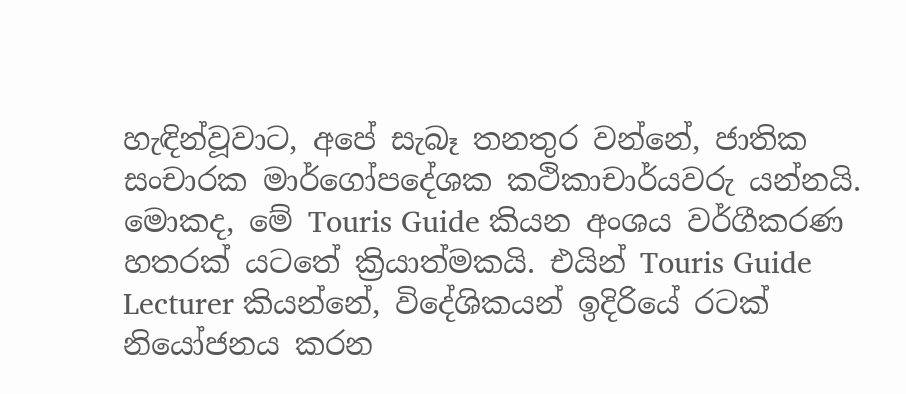හැඳින්වූවාට, අපේ සැබෑ තනතුර වන්නේ, ජාතික සංචාරක මාර්ගෝපදේශක කථිකාචාර්යවරු යන්නයි. මොකද, මේ Touris Guide කියන අංශය වර්ගීකරණ හතරක් යටතේ ක්‍රියාත්මකයි. එයින් Touris Guide Lecturer කියන්නේ, විදේශිකයන් ඉදිරියේ රටක් නියෝජනය කරන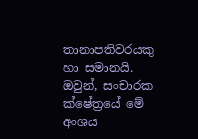තානාපතිවරයකු හා සමානයි. ඔවුන්, සංචාරක ක්ෂේත්‍රයේ මේ අංශය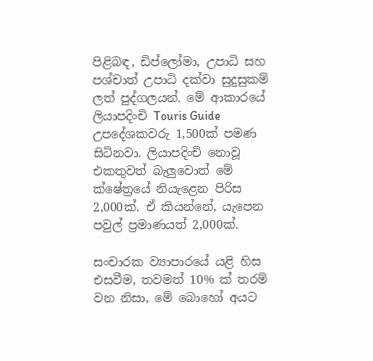පිළිබඳ, ඩිප්ලෝමා, උපාධි සහ පශ්චාත් උපාධි දක්වා සුදුසුකම් ලත් පුද්ගලයන්. මේ ආකාරයේ ලියාපදිංචි Touris Guide උපදේශකවරු 1,500ක් පමණ සිටිනවා. ලියාපදිංචි නොවූ එකතුවත් බැලුවොත් මේ ක්ෂේත්‍රයේ නියැළෙන පිරිස 2,000ක්. ඒ කියන්නේ, යැපෙන පවුල් ප්‍රමාණයත් 2,000ක්.

සංචාරක ව්‍යාපාරයේ යළි හිස එසවීම, තවමත් 10% ක් තරම් වන නිසා, මේ බොහෝ අයට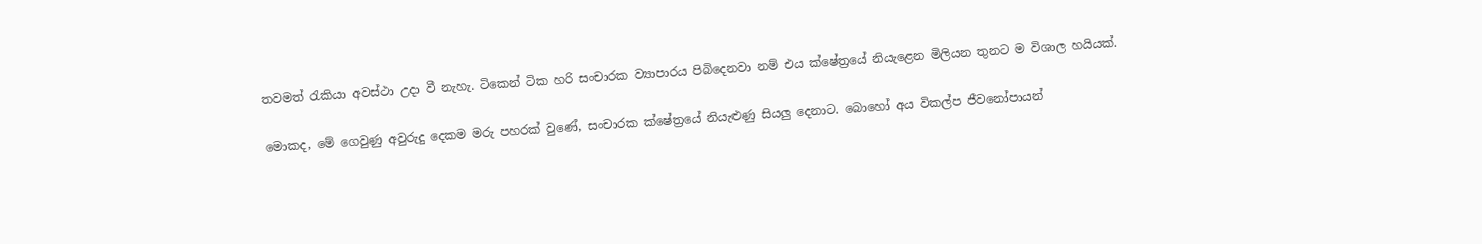තවමත් රැකියා අවස්ථා උදා වී නැහැ. ටිකෙන් ටික හරි සංචාරක ව්‍යාපාරය පිබිදෙනවා නම් එය ක්ෂේත්‍රයේ නියැළෙන මිලියන තුනට ම විශාල හයියක්.

මොකද, මේ ගෙවුණු අවුරුදු දෙකම මරු පහරක් වුණේ, සංචාරක ක්ෂේත්‍රයේ නියැළුණු සියලු දෙනාට. බොහෝ අය විකල්ප ජීවනෝපායන්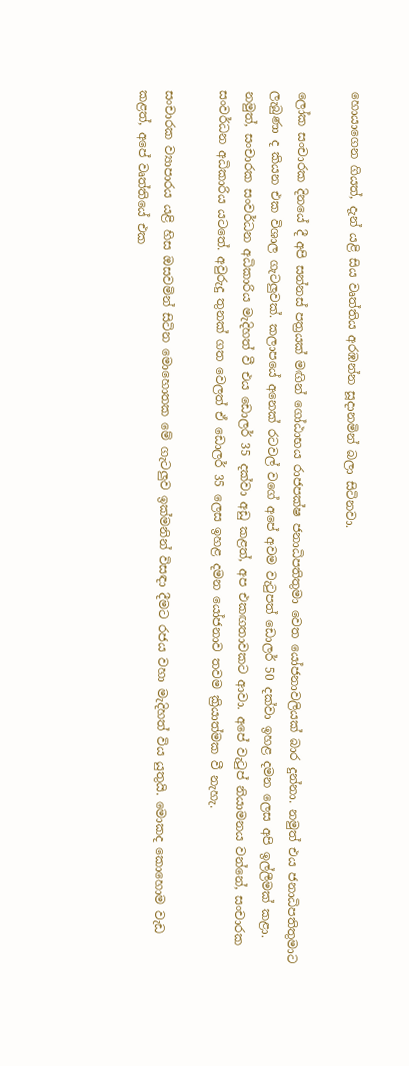හොයාගෙන ගියත්, දැන් යළි සිය වෘත්තිය අරඹන්න සූදානමින් බලා සිටිනවා.

ලෝක සංචාරක දිනයේ දී අපි සන්නස් පත්‍රයක් මඟින් ගෝඨාභය රාජපක්ෂ ජනාධිපතිතුමා වෙත යෝජනාවලියක් බාර දුන්නා. නමුත් එය ජනාධිපතිතුමාට ලැබුණා ද කියන එක විශාල ගැටලුවක්. කලාපයේ අනෙක් රටවල් වගේ අපේ අවම වැටුපත් ඩොලර් 50 දක්වා ඉහළ දමන ලෙස අපි ඉල්ලීමක් කළා. නමුත්, සංචාරක සංවර්ධන අධිකාරිය මැදිහත් වී එය ඩොලර් 35 දක්වා අඩු කළත්, අප එකඟතාවකට ආවා. අපේ වැටුප් නියාමනය වන්නේ, සංචාරක සංවර්ධන අධිකාරිය යටතේ. අවුරුදු තුනක් ගත වෙලත් ඒ ඩොලර් 35 ලෙස ඉහළ දමන යෝජනාව තවම ක්‍රියාත්මක වී නැහැ.

සංචාරක ව්‍යාපාරය යළි හිස ඔසවමින් සිටින මොහොතක මේ ගැටලුව ඉක්මනින් විසඳා දීමට රජය වහා මැදිහත් විය යුතුයි. මොකද කොහොම වැඩ කළත්, අපේ වෘත්තියේ එක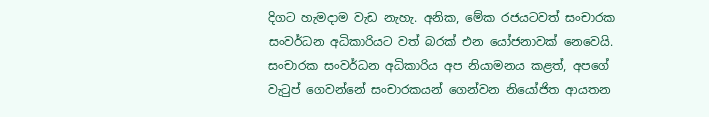දිගට හැමදාම වැඩ නැහැ. අනික, මේක රජයටවත් සංචාරක සංවර්ධන අධිකාරියට වත් බරක් එන යෝජනාවක් නෙවෙයි. සංචාරක සංවර්ධන අධිකාරිය අප නියාමනය කළත්, අපගේ වැටුප් ගෙවන්නේ සංචාරකයන් ගෙන්වන නියෝජිත ආයතන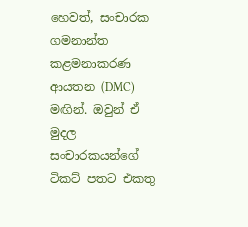හෙවත්, සංචාරක ගමනාන්ත කළමනාකරණ ආයතන (DMC) මඟින්. ඔවුන් ඒ මුදල සංචාරකයන්ගේ ටිකට් පතට එකතු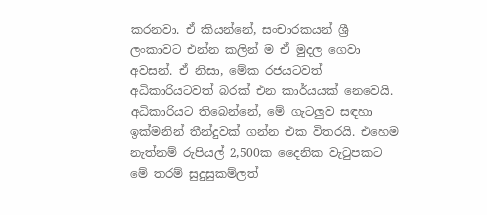කරනවා. ඒ කියන්නේ, සංචාරකයන් ශ්‍රී ලංකාවට එන්න කලින් ම ඒ මුදල ගෙවා අවසන්. ඒ නිසා, මේක රජයටවත් අධිකාරියටවත් බරක් එන කාර්යයක් නෙවෙයි. අධිකාරියට තිබෙන්නේ, මේ ගැටලුව සඳහා ඉක්මනින් තීන්දුවක් ගන්න එක විතරයි. එහෙම නැත්නම් රුපියල් 2,500ක දෛනික වැටුපකට මේ තරම් සුදුසුකම්ලත්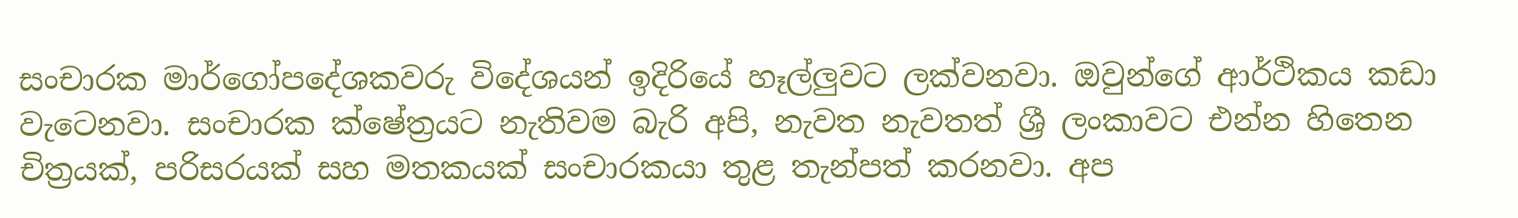සංචාරක මාර්ගෝපදේශකවරු විදේශයන් ඉදිරියේ හෑල්ලුවට ලක්වනවා. ඔවුන්ගේ ආර්ථිකය කඩා වැටෙනවා. සංචාරක ක්ෂේත්‍රයට නැතිවම බැරි අපි, නැවත නැවතත් ශ්‍රී ලංකාවට එන්න හිතෙන චිත්‍රයක්, පරිසරයක් සහ මතකයක් සංචාරකයා තුළ තැන්පත් කරනවා. අප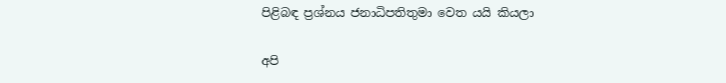පිළිබඳ ප්‍රශ්නය ජනාධිපතිතුමා වෙත යයි කියලා

අපි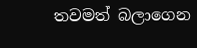තවමත් බලාගෙන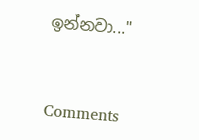ඉන්නවා..."



Comments